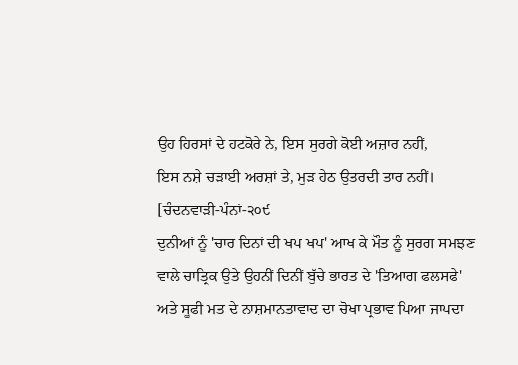ਉਹ ਹਿਰਸਾਂ ਦੇ ਹਟਕੋਰੇ ਨੇ, ਇਸ ਸੁਰਗੇ ਕੋਈ ਅਜ਼ਾਰ ਨਹੀਂ,
ਇਸ ਨਸ਼ੇ ਚੜਾਈ ਅਰਸ਼ਾਂ ਤੇ, ਮੁੜ ਹੇਠ ਉਤਰਦੀ ਤਾਰ ਨਹੀਂ।
[ਚੰਦਨਵਾੜੀ-ਪੰਨਾਂ-੨੦੯
ਦੁਨੀਆਂ ਨੂੰ 'ਚਾਰ ਦਿਨਾਂ ਦੀ ਖਪ ਖਪ' ਆਖ ਕੇ ਮੌਤ ਨੂੰ ਸੁਰਗ ਸਮਝਣ ਵਾਲੇ ਚਾਤ੍ਰਿਕ ਉਤੇ ਉਹਨੀਂ ਦਿਨੀਂ ਬੁੱਚੇ ਭਾਰਤ ਦੇ 'ਤਿਆਗ ਫਲਸਫੇ' ਅਤੇ ਸੂਫੀ ਮਤ ਦੇ ਨਾਸ਼ਮਾਨਤਾਵਾਦ ਦਾ ਚੋਖਾ ਪ੍ਰਭਾਵ ਪਿਆ ਜਾਪਦਾ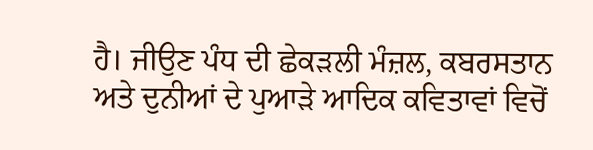ਹੈ। ਜੀਉਣ ਪੰਧ ਦੀ ਛੇਕੜਲੀ ਮੰਜ਼ਲ, ਕਬਰਸਤਾਨ ਅਤੇ ਦੁਨੀਆਂ ਦੇ ਪੁਆੜੇ ਆਦਿਕ ਕਵਿਤਾਵਾਂ ਵਿਚੋਂ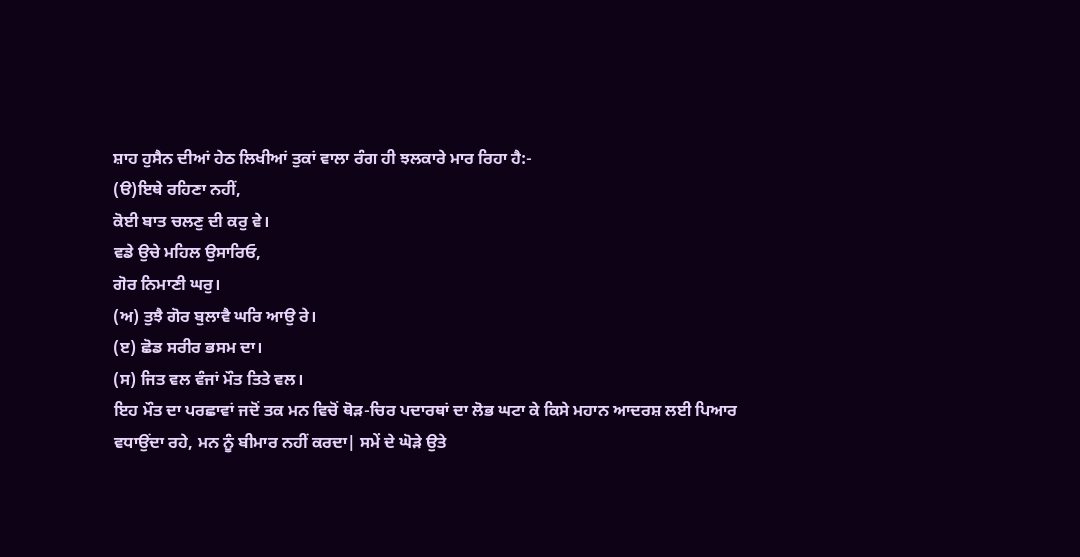ਸ਼ਾਹ ਹੁਸੈਨ ਦੀਆਂ ਹੇਠ ਲਿਖੀਆਂ ਤੁਕਾਂ ਵਾਲਾ ਰੰਗ ਹੀ ਝਲਕਾਰੇ ਮਾਰ ਰਿਹਾ ਹੈ:-
(ੳ)ਇਥੇ ਰਹਿਣਾ ਨਹੀਂ,
ਕੋਈ ਬਾਤ ਚਲਣੁ ਦੀ ਕਰੁ ਵੇ।
ਵਡੇ ਉਚੇ ਮਹਿਲ ਉਸਾਰਿਓ,
ਗੋਰ ਨਿਮਾਣੀ ਘਰੁ।
(ਅ) ਤੁਝੈ ਗੋਰ ਬੁਲਾਵੈ ਘਰਿ ਆਉ ਰੇ।
(ੲ) ਛੋਡ ਸਰੀਰ ਭਸਮ ਦਾ।
(ਸ) ਜਿਤ ਵਲ ਵੰਜਾਂ ਮੌਤ ਤਿਤੇ ਵਲ।
ਇਹ ਮੌਤ ਦਾ ਪਰਛਾਵਾਂ ਜਦੋਂ ਤਕ ਮਨ ਵਿਚੋਂ ਥੋੜ-ਚਿਰ ਪਦਾਰਥਾਂ ਦਾ ਲੋਭ ਘਟਾ ਕੇ ਕਿਸੇ ਮਹਾਨ ਆਦਰਸ਼ ਲਈ ਪਿਆਰ ਵਧਾਉਂਦਾ ਰਹੇ, ਮਨ ਨੂੰ ਬੀਮਾਰ ਨਹੀਂ ਕਰਦਾ| ਸਮੇਂ ਦੇ ਘੋੜੇ ਉਤੇ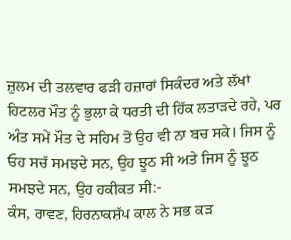ਜ਼ੁਲਮ ਦੀ ਤਲਵਾਰ ਫੜੀ ਹਜ਼ਾਰਾਂ ਸਿਕੰਦਰ ਅਤੇ ਲੱਖਾਂ ਹਿਟਲਰ ਮੌਤ ਨੂੰ ਭੁਲਾ ਕੇ ਧਰਤੀ ਦੀ ਹਿੱਕ ਲਤਾੜਦੇ ਰਹੇ, ਪਰ ਅੰਤ ਸਮੇਂ ਮੌਤ ਦੇ ਸਹਿਮ ਤੋਂ ਉਹ ਵੀ ਨਾ ਬਚ ਸਕੇ। ਜਿਸ ਨੂੰ ਓਹ ਸਚੱ ਸਮਝਦੇ ਸਨ, ਉਹ ਝੂਠ ਸੀ ਅਤੇ ਜਿਸ ਨੂੰ ਝੂਠ ਸਮਝਦੇ ਸਨ, ਉਹ ਹਕੀਕਤ ਸੀ:-
ਕੰਸ, ਰਾਵਣ, ਹਿਰਨਾਕਸ਼ੱਪ ਕਾਲ ਨੇ ਸਭ ਕੜ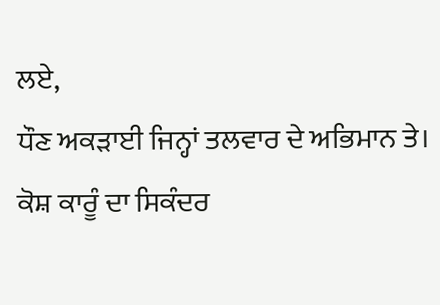ਲਏ,
ਧੌਣ ਅਕੜਾਈ ਜਿਨ੍ਹਾਂ ਤਲਵਾਰ ਦੇ ਅਭਿਮਾਨ ਤੇ।
ਕੋਸ਼ ਕਾਰੂੰ ਦਾ ਸਿਕੰਦਰ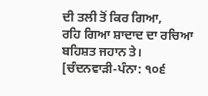ਦੀ ਤਲੀ ਤੋਂ ਕਿਰ ਗਿਆ,
ਰਹਿ ਗਿਆ ਸ਼ਾਦਾਦ ਦਾ ਰਚਿਆ ਬਹਿਸ਼ਤ ਜਹਾਨ ਤੇ।
[ਚੰਦਨਵਾੜੀ-ਪੰਨਾ: ੧੦੬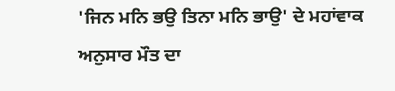'ਜਿਨ ਮਨਿ ਭਉ ਤਿਨਾ ਮਨਿ ਭਾਉ' ਦੇ ਮਹਾਂਵਾਕ ਅਨੁਸਾਰ ਮੌਤ ਦਾ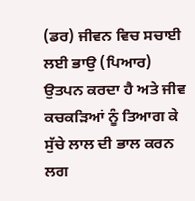(ਡਰ) ਜੀਵਨ ਵਿਚ ਸਚਾਈ ਲਈ ਭਾਉ (ਪਿਆਰ) ਉਤਪਨ ਕਰਦਾ ਹੈ ਅਤੇ ਜੀਵ ਕਚਕੜਿਆਂ ਨੂੰ ਤਿਆਗ ਕੇ ਸੁੱਚੇ ਲਾਲ ਦੀ ਭਾਲ ਕਰਨ ਲਗ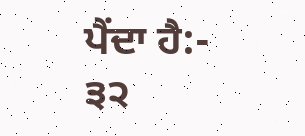ਪੈਂਦਾ ਹੈ:-
੩੨